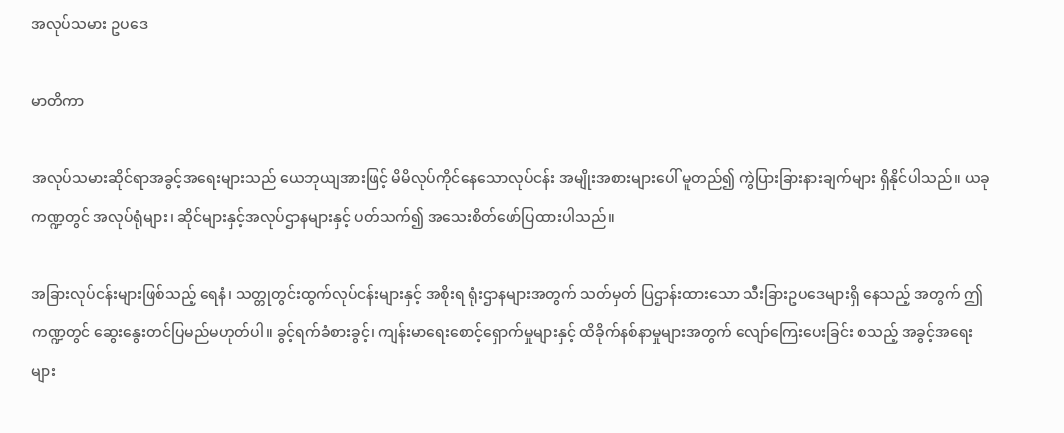အလုပ်သမား ဥပဒေ

မာတိကာ

အလုပ်သမားဆိုင်ရာအခွင့်အရေးများသည် ယေဘုယျအားဖြင့် မိမိလုပ်ကိုင်နေသောလုပ်ငန်း အမျိုးအစားများပေါ် မူတည်၍ ကွဲပြားခြားနားချက်များ ရှိနိုင်ပါသည်။ ယခုကဏ္ဍတွင် အလုပ်ရုံများ၊ ဆိုင်များနှင့်အလုပ်ဌာနများနှင့် ပတ်သက်၍ အသေးစိတ်ဖော်ပြထားပါသည်။

အခြားလုပ်ငန်းများဖြစ်သည့် ရေနံ၊ သတ္တုတွင်းထွက်လုပ်ငန်းများနှင့် အစိုးရ ရုံးဌာနများအတွက် သတ်မှတ် ပြဌာန်းထားသော သီးခြားဥပဒေများရှိ နေသည့် အတွက် ဤကဏ္ဍတွင် ဆွေးနွေးတင်ပြမည်မဟုတ်ပါ။ ခွင့်ရက်ခံစားခွင့်၊ ကျန်းမာရေးစောင့်ရှောက်မှုများနှင့် ထိခိုက်နစ်နာမှုများအတွက် လျော်ကြေးပေးခြင်း စသည့် အခွင့်အရေးများ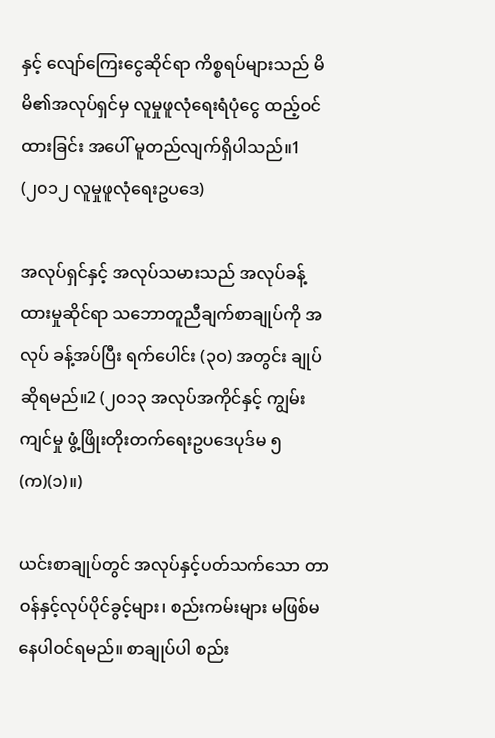နှင့် လျော်ကြေးငွေဆိုင်ရာ ကိစ္စရပ်များသည် မိမိ၏အလုပ်ရှင်မှ လူမှုဖူလုံရေးရံပုံငွေ ထည့်ဝင် ထားခြင်း အပေါ် မူတည်လျက်ရှိပါသည်။1 (၂၀၁၂ လူမှုဖူလုံရေးဥပဒေ)

အလုပ်ရှင်နှင့် အလုပ်သမားသည် အလုပ်ခန့်ထားမှုဆိုင်ရာ သဘောတူညီချက်စာချုပ်ကို အလုပ် ခန့်အပ်ပြီး ရက်ပေါင်း (၃ဝ) အတွင်း ချုပ်ဆိုရမည်။2 (၂၀၁၃ အလုပ်အကိုင်နှင့် ကျွမ်းကျင်မှု ဖွံ့ဖြိုးတိုးတက်ရေးဥပဒေပုဒ်မ ၅(က)(၁)။)

ယင်းစာချုပ်တွင် အလုပ်နှင့်ပတ်သက်သော တာဝန်နှင့်လုပ်ပိုင်ခွင့်များ၊ စည်းကမ်းများ မဖြစ်မနေပါဝင်ရမည်။ စာချုပ်ပါ စည်း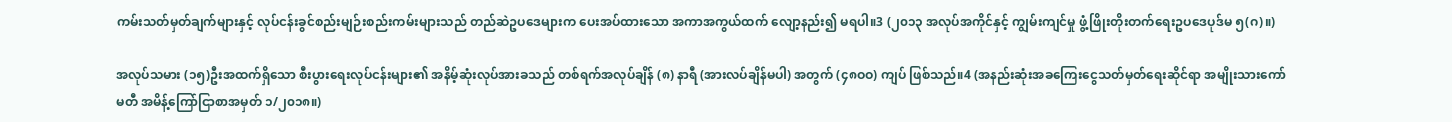ကမ်းသတ်မှတ်ချက်များနှင့် လုပ်ငန်းခွင်စည်းမျဉ်းစည်းကမ်းများသည် တည်ဆဲဥပဒေများက ပေးအပ်ထားသော အကာအကွယ်ထက် လျော့နည်း၍ မရပါ။3 (၂၀၁၃ အလုပ်အကိုင်နှင့် ကျွမ်းကျင်မှု ဖွံ့ဖြိုးတိုးတက်ရေးဥပဒေပုဒ်မ ၅(ဂ)။)

အလုပ်သမား (၁၅)ဦးအထက်ရှိသော စီးပွားရေးလုပ်ငန်းများ၏ အနိမ့်ဆုံးလုပ်အားခသည် တစ်ရက်အလုပ်ချိန် (၈) နာရီ (အားလပ်ချိန်မပါ) အတွက် (၄၈ဝဝ) ကျပ် ဖြစ်သည်။4 (အနည်းဆုံးအခကြေးငွေသတ်မှတ်ရေးဆိုင်ရာ အမျိုးသားကော်မတီ အမိန့်ကြော်ငြာစာအမှတ် ၁/၂၀၁၈။)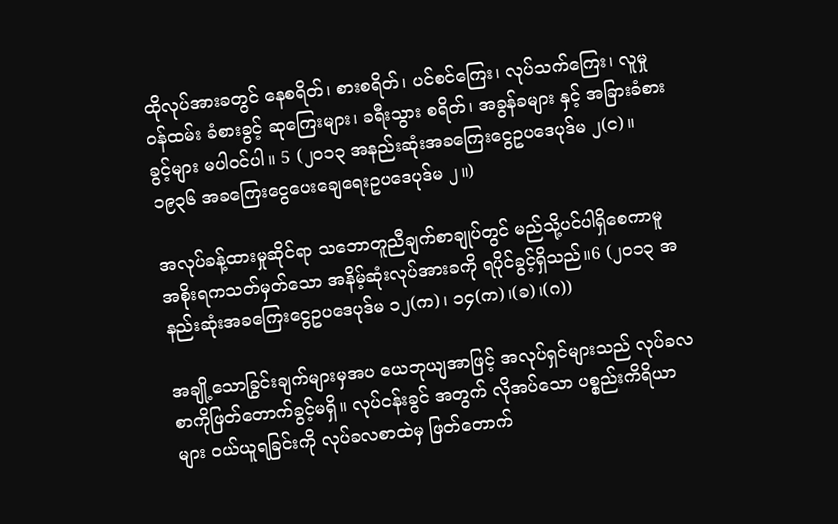ထိုလုပ်အားခတွင် နေစရိတ်၊ စားစရိတ်၊ ပင်စင်ကြေး၊ လုပ်သက်ကြေး၊ လူမှုဝန်ထမ်း ခံစားခွင့် ဆုကြေးများ၊ ခရီးသွား စရိတ်၊ အခွန်ခများ နှင့် အခြားခံစားခွင့်များ မပါဝင်ပါ။ 5 (၂၀၁၃ အနည်းဆုံးအခကြေးငွေဥပဒေပုဒ်မ ၂(င)။ ၁၉၃၆ အခကြေးငွေပေးချေရေးဥပဒေပုဒ်မ ၂။)

အလုပ်ခန့်ထားမှုဆိုင်ရာ သဘောတူညီချက်စာချုပ်တွင် မည်သို့ပင်ပါရှိစေကာမူ အစိုးရကသတ်မှတ်သော အနိမ့်ဆုံးလုပ်အားခကို ရပိုင်ခွင့်ရှိသည်။6 (၂၀၁၃ အနည်းဆုံးအခကြေးငွေဥပဒေပုဒ်မ ၁၂(က)၊ ၁၄(က)၊(ခ)၊(ဂ))

အချို့သောခြွင်းချက်များမှအပ ယေဘုယျအာဖြင့် အလုပ်ရှင်များသည် လုပ်ခလစာကိုဖြတ်တောက်ခွင့်မရှိ။ လုပ်ငန်းခွင် အတွက် လိုအပ်သော ပစ္စည်းကိရိယာများ ဝယ်ယူရခြင်းကို လုပ်ခလစာထဲမှ ဖြတ်တောက်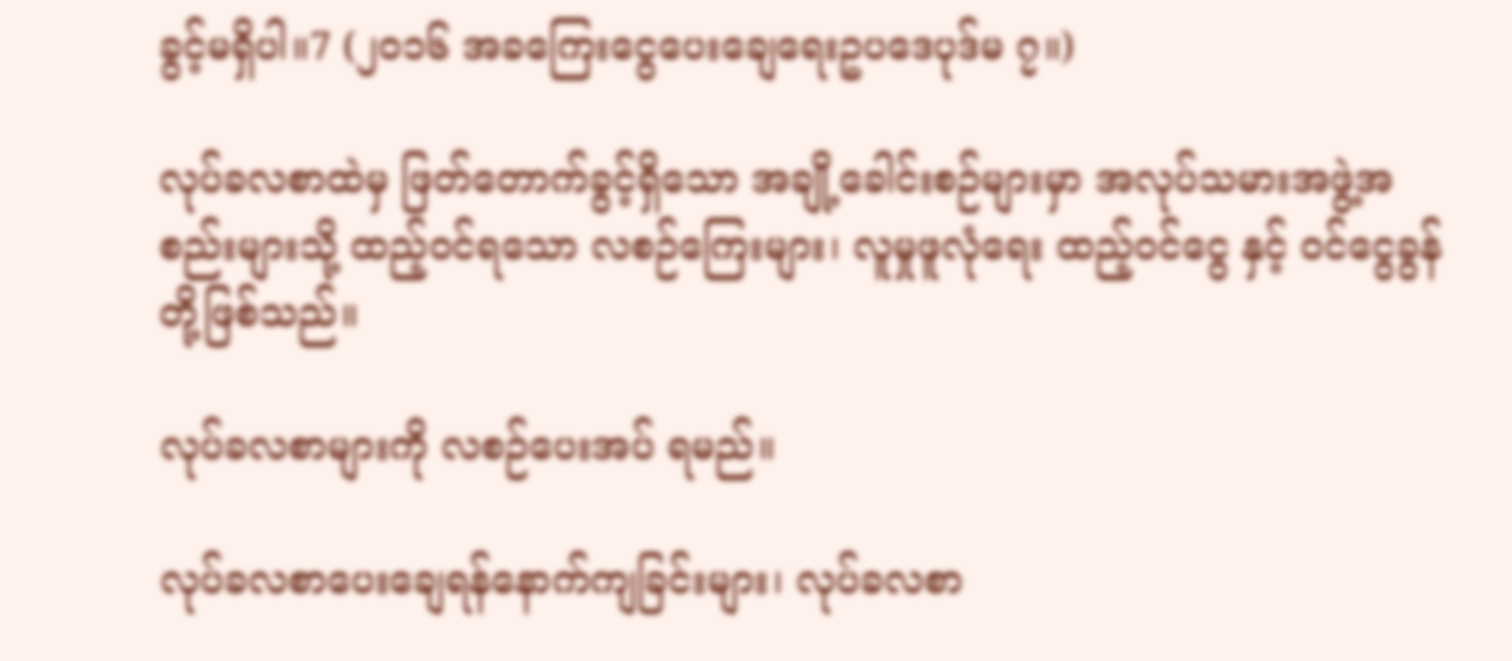ခွင့်မရှိပါ။7 (၂၀၁၆ အခကြေးငွေပေးချေရေးဥပဒေပုဒ်မ ၇။)

လုပ်ခလစာထဲမှ ဖြတ်တောက်ခွင့်ရှိသော အချို့ခေါင်းစဉ်များမှာ အလုပ်သမားအဖွဲ့အစည်းများသို့ ထည့်ဝင်ရသော လစဉ်ကြေးများ၊ လူမှုဖူလုံရေး ထည့်ဝင်ငွေ နှင့် ဝင်ငွေခွန် တို့ဖြစ်သည်။

လုပ်ခလစာများကို လစဉ်ပေးအပ် ရမည်။

လုပ်ခလစာပေးချေရန်နောက်ကျခြင်းများ၊ လုပ်ခလစာ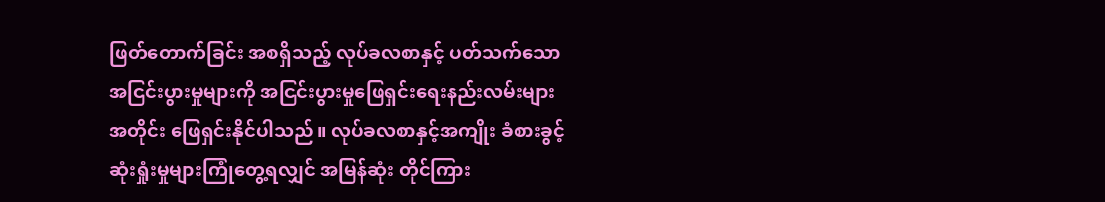ဖြတ်တောက်ခြင်း အစရှိသည့် လုပ်ခလစာနှင့် ပတ်သက်သော အငြင်းပွားမှုများကို အငြင်းပွားမှုဖြေရှင်းရေးနည်းလမ်းများ အတိုင်း ဖြေရှင်းနိုင်ပါသည်။ လုပ်ခလစာနှင့်အကျိုး ခံစားခွင့် ဆုံးရှုံးမှုများကြုံတွေ့ရလျှင် အမြန်ဆုံး တိုင်ကြား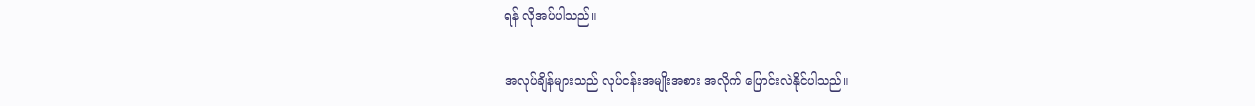ရန် လိုအပ်ပါသည်။

အလုပ်ချိန်များသည် လုပ်ငန်းအမျိုးအစား အလိုက် ပြောင်းလဲနိုင်ပါသည်။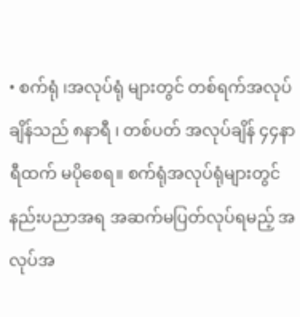• စက်ရုံ ၊အလုပ်ရုံ များတွင် တစ်ရက်အလုပ်ချိန်သည် ၈နာရီ ၊ တစ်ပတ် အလုပ်ချိန် ၄၄နာရီထက် မပိုစေရ။ စက်ရုံအလုပ်ရုံများတွင် နည်းပညာအရ အဆက်မပြတ်လုပ်ရမည့် အလုပ်အ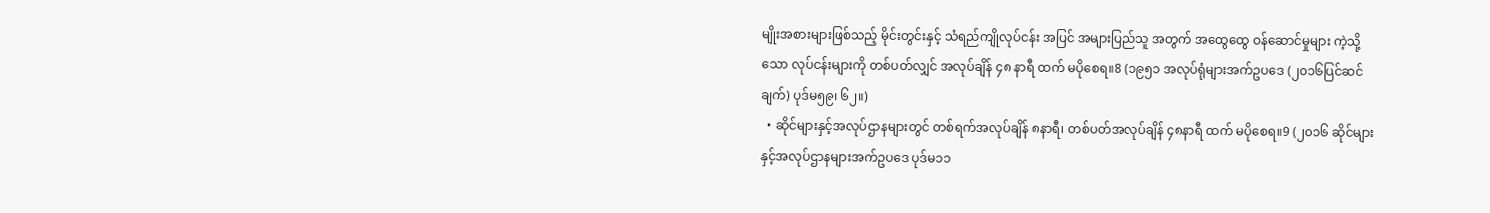မျိုးအစားများဖြစ်သည့် မိုင်းတွင်းနှင့် သံရည်ကျိုလုပ်ငန်း အပြင် အများပြည်သူ အတွက် အထွေထွေ ဝန်ဆောင်မှုများ ကဲ့သို့သော လုပ်ငန်းများကို တစ်ပတ်လျှင် အလုပ်ချိန် ၄၈ နာရီ ထက် မပိုစေရ။8 (၁၉၅၁ အလုပ်ရုံများအက်ဥပဒေ (၂၀၁၆ပြင်ဆင်ချက်) ပုဒ်မ၅၉၊ ၆၂။)
  • ဆိုင်များနှင့်အလုပ်ဌာနများတွင် တစ်ရက်အလုပ်ချိန် ၈နာရီ၊ တစ်ပတ်အလုပ်ချိန် ၄၈နာရီ ထက် မပိုစေရ။9 (၂၀၁၆ ဆိုင်များနှင့်အလုပ်ဌာနများအက်ဥပဒေ ပုဒ်မ၁၁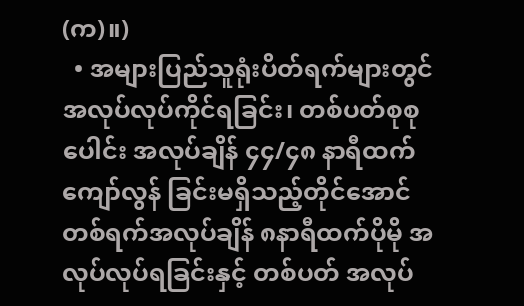(က)။)
  • အများပြည်သူရုံးပိတ်ရက်များတွင် အလုပ်လုပ်ကိုင်ရခြင်း၊ တစ်ပတ်စုစုပေါင်း အလုပ်ချိန် ၄၄/၄၈ နာရီထက် ကျော်လွန် ခြင်းမရှိသည့်တိုင်အောင် တစ်ရက်အလုပ်ချိန် ၈နာရီထက်ပိုမို အလုပ်လုပ်ရခြင်းနှင့် တစ်ပတ် အလုပ်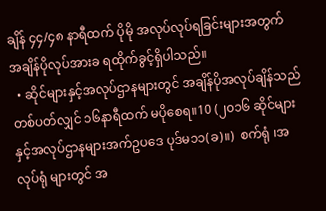ချိန် ၄၄/၄၈ နာရီထက် ပိုမို အလုပ်လုပ်ရခြင်းများအတွက် အချိန်ပိုလုပ်အားခ ရထိုက်ခွင့်ရှိပါသည်။
  • ဆိုင်များနှင့်အလုပ်ဌာနများတွင် အချိန်ပိုအလုပ်ချိန်သည် တစ်ပတ်လျှင် ၁၆နာရီထက် မပိုစေရ။10 (၂၀၁၆ ဆိုင်များနှင့်အလုပ်ဌာနများအက်ဥပဒေ ပုဒ်မ၁၁(ခ)။)  စက်ရုံ ၊အလုပ်ရုံ များတွင် အ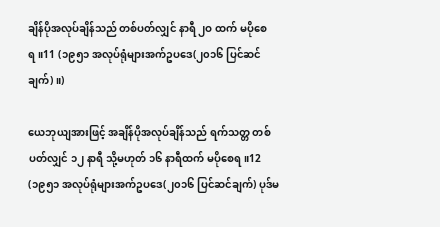ချိန်ပိုအလုပ်ချိန်သည် တစ်ပတ်လျှင် နာရီ ၂ဝ ထက် မပိုစေရ။11 (၁၉၅၁ အလုပ်ရုံများအက်ဥပဒေ(၂၀၁၆ ပြင်ဆင်ချက်)။)

ယေဘုယျအားဖြင့် အချိန်ပိုအလုပ်ချိန်သည် ရက်သတ္တ တစ်ပတ်လျှင် ၁၂ နာရီ သို့မဟုတ် ၁၆ နာရီထက် မပိုစေရ။12 (၁၉၅၁ အလုပ်ရုံများအက်ဥပဒေ(၂၀၁၆ ပြင်ဆင်ချက်) ပုဒ်မ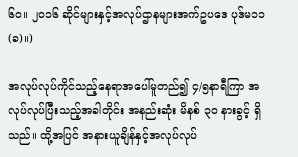၆၀။ ၂၀၁၆ ဆိုင်များနှင့်အလုပ်ဌာနများအက်ဥပဒေ ပုဒ်မ၁၁(ခ)။)

အလုပ်လုပ်ကိုင်သည့်နေရာအပေါ်မူတည်၍ ၄/၅နာရီကြာ အလုပ်လုပ်ပြီးသည့်အခါတိုင်း အနည်းဆုံး မိနစ် ၃ဝ နားခွင့် ရှိသည်။ ထို့အပြင် အနားယူချိန်နှင့်အလုပ်လုပ်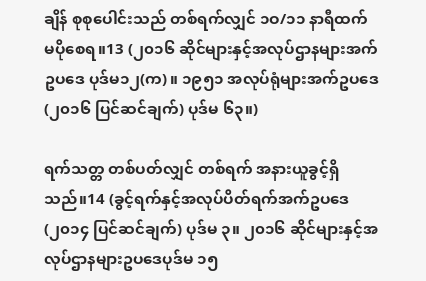ချိန် စုစုပေါင်းသည် တစ်ရက်လျှင် ၁ဝ/၁၁ နာရီထက် မပိုစေရ။13 (၂၀၁၆ ဆိုင်များနှင့်အလုပ်ဌာနများအက်ဥပဒေ ပုဒ်မ၁၂(က)။ ၁၉၅၁ အလုပ်ရုံများအက်ဥပဒေ(၂၀၁၆ ပြင်ဆင်ချက်) ပုဒ်မ ၆၃။)

ရက်သတ္တ တစ်ပတ်လျှင် တစ်ရက် အနားယူခွင့်ရှိသည်။14 (ခွင့်ရက်နှင့်အလုပ်ပိတ်ရက်အက်ဥပဒေ (၂၀၁၄ ပြင်ဆင်ချက်) ပုဒ်မ ၃။ ၂၀၁၆ ဆိုင်များနှင့်အလုပ်ဌာနများဥပဒေပုဒ်မ ၁၅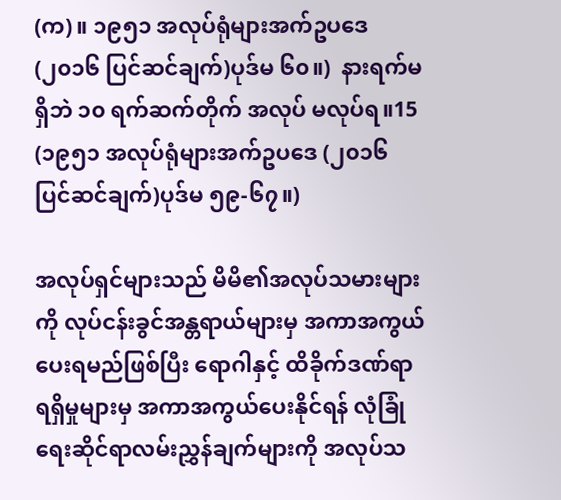(က)။ ၁၉၅၁ အလုပ်ရုံများအက်ဥပဒေ (၂၀၁၆ ပြင်ဆင်ချက်)ပုဒ်မ ၆၀။)  နားရက်မရှိဘဲ ၁၀ ရက်ဆက်တိုက် အလုပ် မလုပ်ရ။15 (၁၉၅၁ အလုပ်ရုံများအက်ဥပဒေ (၂၀၁၆ ပြင်ဆင်ချက်)ပုဒ်မ ၅၉-၆၇။)

အလုပ်ရှင်များသည် မိမိ၏အလုပ်သမားများကို လုပ်ငန်းခွင်အန္တရာယ်များမှ အကာအကွယ်ပေးရမည်ဖြစ်ပြီး ရောဂါနှင့် ထိခိုက်ဒဏ်ရာရရှိမှုများမှ အကာအကွယ်ပေးနိုင်ရန် လုံခြုံရေးဆိုင်ရာလမ်းညွှန်ချက်များကို အလုပ်သ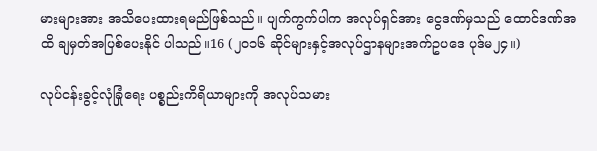မားများအား အသိပေးထားရမည်ဖြစ်သည်။ ပျက်ကွက်ပါက အလုပ်ရှင်အား ငွေဒဏ်မှသည် ထောင်ဒဏ်အထိ ချမှတ်အပြစ်ပေးနိုင် ပါသည်။16 (၂၀၁၆ ဆိုင်များနှင့်အလုပ်ဌာနများအက်ဥပဒေ ပုဒ်မ၂၄။)

လုပ်ငန်းခွင့်လုံခြုံရေး ပစ္စည်းကိရိယာများကို အလုပ်သမား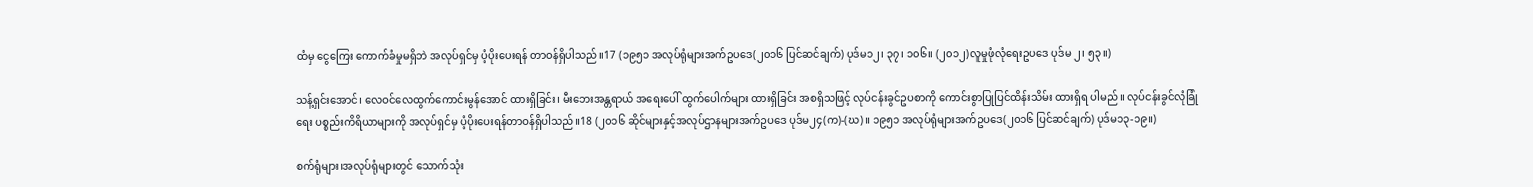ထံမှ ငွေကြေး ကောက်ခံမှုမရှိဘဲ အလုပ်ရှင်မှ ပံ့ပိုးပေးရန် တာဝန်ရှိပါသည်။17 (၁၉၅၁ အလုပ်ရုံများအက်ဥပဒေ(၂၀၁၆ ပြင်ဆင်ချက်) ပုဒ်မ၁၂၊ ၃၇၊ ၁၀၆။ (၂၀၁၂)လူမှုဖုံလုံရေးဥပဒေ ပုဒ်မ ၂၊ ၅၃။)

သန့်ရှင်းအောင်၊ လေဝင်လေထွက်ကောင်းမွန်အောင် ထားရှိခြင်း၊ မီးဘေးအန္တရာယ် အရေးပေါ် ထွက်ပေါက်များ ထားရှိခြင်း အစရှိသဖြင့် လုပ်ငန်းခွင်ဥပစာကို ကောင်းစွာပြုပြင်ထိန်းသိမ်း ထားရှိရ ပါမည်။ လုပ်ငန်းခွင်လုံခြုံရေး ပစ္စည်းကိရိယာများကို အလုပ်ရှင်မှ ပံ့ပိုးပေးရန်တာဝန်ရှိပါသည်။18 (၂၀၁၆ ဆိုင်များနှင့်အလုပ်ဌာနများအက်ဥပဒေ ပုဒ်မ၂၄(က)-(ဃ)။ ၁၉၅၁ အလုပ်ရုံများအက်ဥပဒေ(၂၀၁၆ ပြင်ဆင်ချက်) ပုဒ်မ၁၃-၁၉။)

စက်ရုံများ၊အလုပ်ရုံများတွင် သောက်သုံး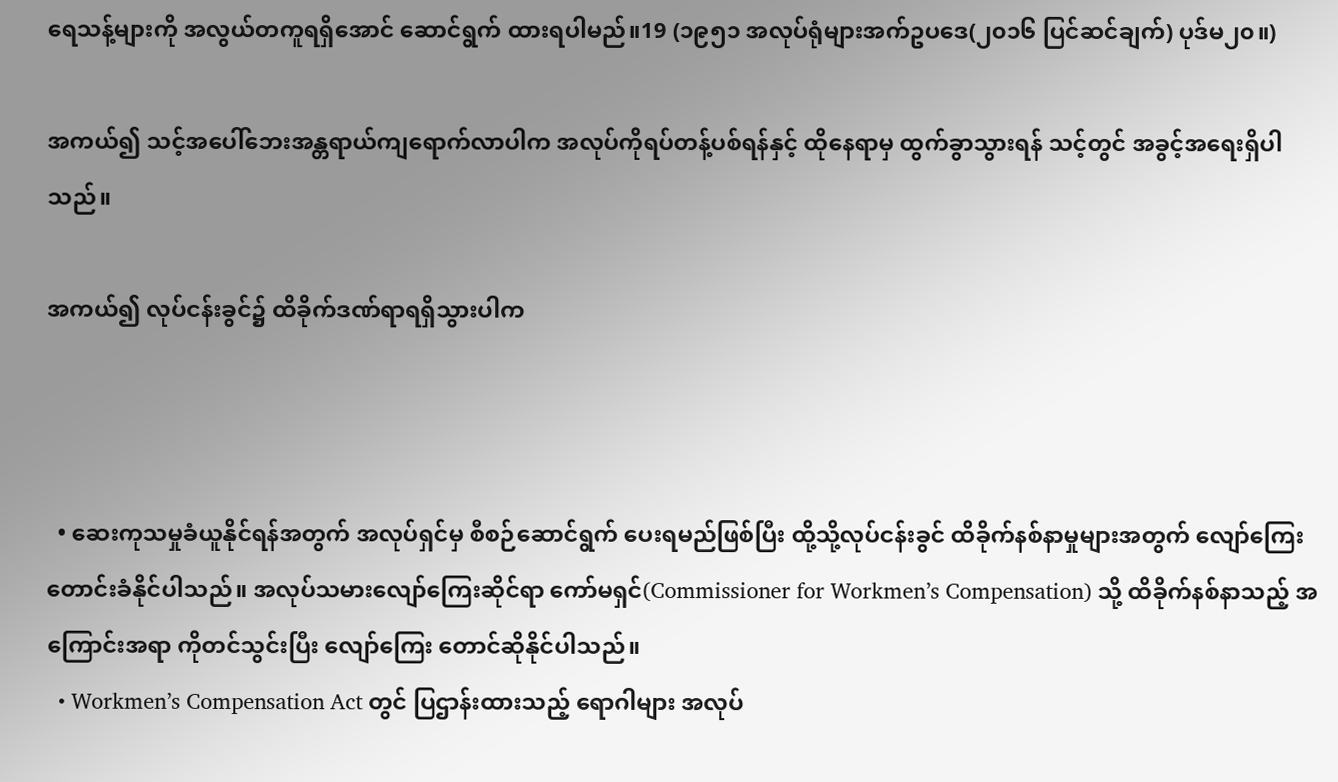ရေသန့်များကို အလွယ်တကူရရှိအောင် ဆောင်ရွက် ထားရပါမည်။19 (၁၉၅၁ အလုပ်ရုံများအက်ဥပဒေ(၂၀၁၆ ပြင်ဆင်ချက်) ပုဒ်မ၂၀။)

အကယ်၍ သင့်အပေါ်ဘေးအန္တရာယ်ကျရောက်လာပါက အလုပ်ကိုရပ်တန့်ပစ်ရန်နှင့် ထိုနေရာမှ ထွက်ခွာသွားရန် သင့်တွင် အခွင့်အရေးရှိပါသည်။

အကယ်၍ လုပ်ငန်းခွင်၌ ထိခိုက်ဒဏ်ရာရရှိသွားပါက



  • ဆေးကုသမှုခံယူနိုင်ရန်အတွက် အလုပ်ရှင်မှ စီစဉ်ဆောင်ရွက် ပေးရမည်ဖြစ်ပြီး ထို့သို့လုပ်ငန်းခွင် ထိခိုက်နစ်နာမှုများအတွက် လျော်ကြေး တောင်းခံနိုင်ပါသည်။ အလုပ်သမားလျော်ကြေးဆိုင်ရာ ကော်မရှင်(Commissioner for Workmen’s Compensation) သို့ ထိခိုက်နစ်နာသည့် အကြောင်းအရာ ကိုတင်သွင်းပြီး လျော်ကြေး တောင်ဆိုနိုင်ပါသည်။
  • Workmen’s Compensation Act တွင် ပြဌာန်းထားသည့် ရောဂါများ အလုပ်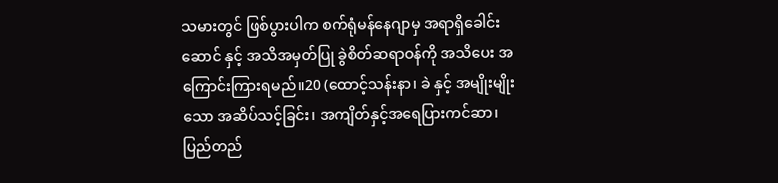သမားတွင် ဖြစ်ပွားပါက စက်ရုံမန်နေဂျာမှ အရာရှိခေါင်းဆောင် နှင့် အသိအမှတ်ပြု ခွဲစိတ်ဆရာဝန်ကို အသိပေး အကြောင်းကြားရမည်။20 (ထောင့်သန်းနာ၊ ခဲ နှင့် အမျိုးမျိုးသော အဆိပ်သင့်ခြင်း၊ အကျိတ်နှင့်အရေပြားကင်ဆာ၊ ပြည်တည်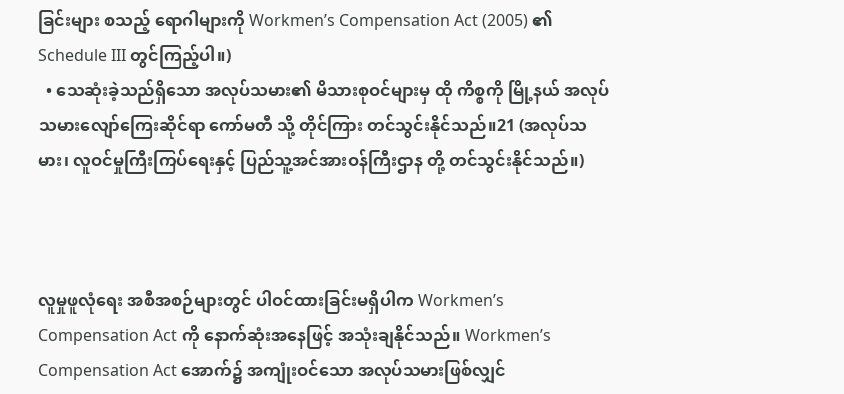ခြင်းများ စသည့် ရောဂါများကို Workmen’s Compensation Act (2005) ၏ Schedule III တွင်ကြည့်ပါ။)
  • သေဆုံးခဲ့သည်ရှိသော အလုပ်သမား၏ မိသားစုဝင်များမှ ထို ကိစ္စကို မြို့နယ် အလုပ်သမားလျော်ကြေးဆိုင်ရာ ကော်မတီ သို့ တိုင်ကြား တင်သွင်းနိုင်သည်။21 (အလုပ်သမား၊ လူဝင်မှုကြီးကြပ်ရေးနှင့် ပြည်သူ့အင်အားဝန်ကြီးဌာန တို့ တင်သွင်းနိုင်သည်။)



လူမှုဖူလုံရေး အစီအစဉ်များတွင် ပါဝင်ထားခြင်းမရှိပါက Workmen’s Compensation Act ကို နောက်ဆုံးအနေဖြင့် အသုံးချနိုင်သည်။ Workmen’s Compensation Act အောက်၌ အကျုံးဝင်သော အလုပ်သမားဖြစ်လျှင်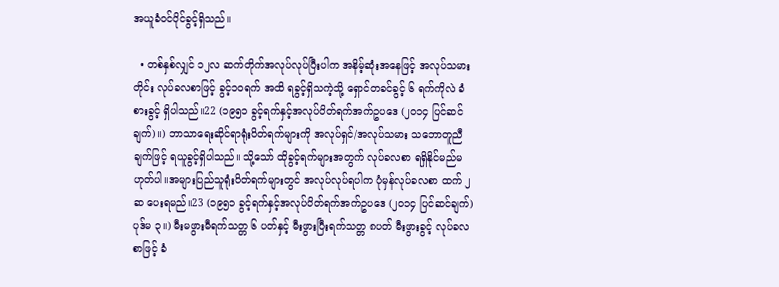အယူခံဝင်ပိုင်ခွင့်ရှိသည်။

  • တစ်နှစ်လျှင် ၁၂လ ဆက်တိုက်အလုပ်လုပ်ပြီးပါက အနိမ့်ဆုံးအနေဖြင့် အလုပ်သမားတိုင်း လုပ်ခလစာဖြင့် ခွင့်၁ဝရက် အထိ ရခွင့်ရှိသကဲ့သို့ ရှောင်တခင်ခွင့် ၆ ရက်ကိုလဲ ခံစားခွင့် ရှိပါသည်။22 (၁၉၅၁ ခွင့်ရက်နှင့်အလုပ်ပိတ်ရက်အက်ဥပဒေ (၂၀၁၄ ပြင်ဆင်ချက်)။) ဘာသာရေးဆိုင်ရာရုံးပိတ်ရက်များကို အလုပ်ရှင်/အလုပ်သမား သဘောတူညီချက်ဖြင့် ရယူခွင့်ရှိပါသည်။ သို့သော် ထိုခွင့်ရက်များအတွက် လုပ်ခလစာ ရရှိနိုင်မည်မဟုတ်ပါ။အများပြည်သူရုံးပိတ်ရက်များတွင် အလုပ်လုပ်ရပါက ပုံမှန်လုပ်ခလစာ ထက် ၂ဆ ပေးရမည်။23 (၁၉၅၁ ခွင့်ရက်နှင့်အလုပ်ပိတ်ရက်အက်ဥပဒေ (၂၀၁၄ ပြင်ဆင်ချက်) ပုဒ်မ ၃။) မီးမဖွားမီရက်သတ္တ ၆ ပတ်နှင့် မီးဖွားပြီးရက်သတ္တ ၈ပတ် မီးဖွားခွင့် လုပ်ခလစာဖြင့် ခံ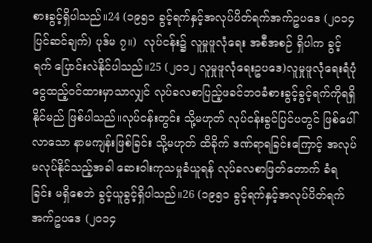စားခွင့်ရှိပါသည်။24 (၁၉၅၁ ခွင့်ရက်နှင့်အလုပ်ပိတ်ရက်အက်ဥပဒေ (၂၀၁၄ ပြင်ဆင်ချက်) ပုဒ်မ ၇။)  လုပ်ငန်း၌ လူမှုဖူလုံရေး အစီအစဉ် ရှိပါက ခွင့်ရက် ပြောင်းလဲနိုင်ပါသည်။25 (၂၀၁၂ လူမှုဖူလုံရေးဥပဒေ)လူမှုဖူလုံရေးရံပုံငွေထည့်ဝင်ထားမှာသာလျှင် လုပ်ခလစာပြည့်ဖခင်ဘဝခံစားခွင့်ခွင့်ရက်ကိုရရှိနိုင်မည် ဖြစ်ပါသည်။လုပ်ငန်းတွင်း သို့မဟုတ် လုပ်ငန်းခွင်ပြင်ပတွင် ဖြစ်ပေါ်လာသော နာမကျန်းဖြစ်ခြင်း သို့မဟုတ် ထိခိုက် ဒဏ်ရာရခြင်းကြောင့် အလုပ်မလုပ်နိုင်သည့်အခါ ဆေးဝါးကုသမှုခံယူရန် လုပ်ခလစာဖြတ်တောက် ခံရခြင်း မရှိစေဘဲ ခွင့်ယူခွင့်ရှိပါသည်။26 (၁၉၅၁ ခွင့်ရက်နှင့်အလုပ်ပိတ်ရက်အက်ဥပဒေ (၂၀၁၄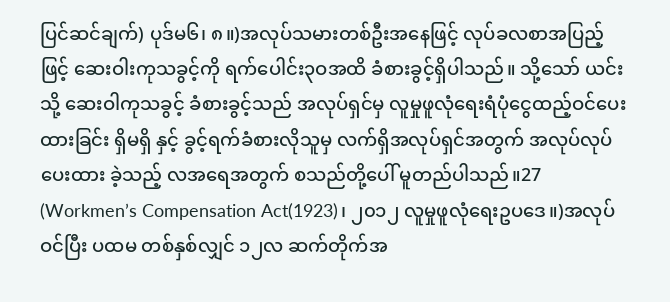ပြင်ဆင်ချက်) ပုဒ်မ၆၊ ၈။)အလုပ်သမားတစ်ဦးအနေဖြင့် လုပ်ခလစာအပြည့်ဖြင့် ဆေးဝါးကုသခွင့်ကို ရက်ပေါင်း၃ဝအထိ ခံစားခွင့်ရှိပါသည်။ သို့သော် ယင်းသို့ ဆေးဝါကုသခွင့် ခံစားခွင့်သည် အလုပ်ရှင်မှ လူမှုဖူလုံရေးရံပုံငွေထည့်ဝင်ပေးထားခြင်း ရှိမရှိ နှင့် ခွင့်ရက်ခံစားလိုသူမှ လက်ရှိအလုပ်ရှင်အတွက် အလုပ်လုပ်ပေးထား ခဲ့သည့် လအရေအတွက် စသည်တို့ပေါ် မူတည်ပါသည်။27 (Workmen’s Compensation Act(1923)၊ ၂၀၁၂ လူမှုဖူလုံရေးဥပဒေ။)အလုပ်ဝင်ပြီး ပထမ တစ်နှစ်လျှင် ၁၂လ ဆက်တိုက်အ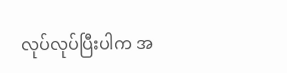လုပ်လုပ်ပြီးပါက အ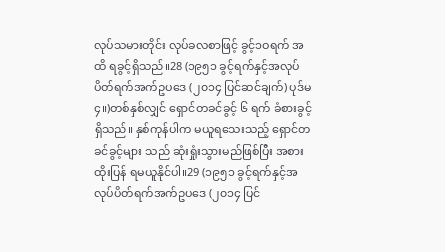လုပ်သမားတိုင်း လုပ်ခလစာဖြင့် ခွင့်၁ဝရက် အထိ ရခွင့်ရှိသည်။28 (၁၉၅၁ ခွင့်ရက်နှင့်အလုပ်ပိတ်ရက်အက်ဥပဒေ (၂၀၁၄ ပြင်ဆင်ချက်) ပုဒ်မ၄။)တစ်နှစ်လျှင် ရှောင်တခင်ခွင့် ၆ ရက် ခံစားခွင့်ရှိသည်။ နှစ်ကုန်ပါက မယူရသေးသည့် ရှောင်တခင်ခွင့်များ သည် ဆုံးရှုံးသွားမည်ဖြစ်ပြီး အစားထိုးပြန် ရမယူနိုင်ပါ။29 (၁၉၅၁ ခွင့်ရက်နှင့်အလုပ်ပိတ်ရက်အက်ဥပဒေ (၂၀၁၄ ပြင်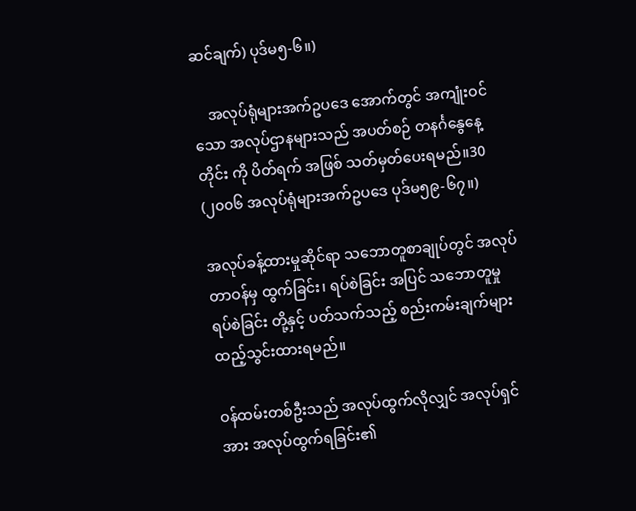ဆင်ချက်) ပုဒ်မ၅-၆။)

    အလုပ်ရုံများအက်ဥပဒေ အောက်တွင် အကျုံးဝင်သော အလုပ်ဌာနများသည် အပတ်စဉ် တနင်္ဂနွေနေ့တိုင်း ကို ပိတ်ရက် အဖြစ် သတ်မှတ်ပေးရမည်။30 (၂၀၀၆ အလုပ်ရုံများအက်ဥပဒေ ပုဒ်မ၅၉-၆၇။)

အလုပ်ခန့်ထားမှုဆိုင်ရာ သဘောတူစာချုပ်တွင် အလုပ်တာဝန်မှ ထွက်ခြင်း၊ ရပ်စဲခြင်း အပြင် သဘောတူမှု ရပ်စဲခြင်း တို့နှင့် ပတ်သက်သည့် စည်းကမ်းချက်များ ထည့်သွင်းထားရမည်။

ဝန်ထမ်းတစ်ဦးသည် အလုပ်ထွက်လိုလျှင် အလုပ်ရှင်အား အလုပ်ထွက်ရခြင်း၏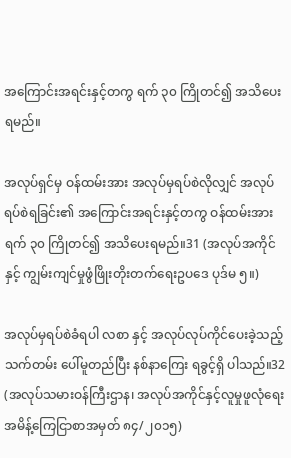အကြောင်းအရင်းနှင့်တကွ ရက် ၃၀ ကြိုတင်၍ အသိပေးရမည်။

အလုပ်ရှင်မှ ဝန်ထမ်းအား အလုပ်မှရပ်စဲလိုလျှင် အလုပ်ရပ်စဲရခြင်း၏ အကြောင်းအရင်းနှင့်တကွ ဝန်ထမ်းအား ရက် ၃၀ ကြိုတင်၍ အသိပေးရမည်။31 (အလုပ်အကိုင်နှင့် ကျွမ်းကျင်မှုဖွံဖြိုးတိုးတက်ရေးဥပဒေ ပုဒ်မ ၅။)

အလုပ်မှရပ်စဲခံရပါ လစာ နှင့် အလုပ်လုပ်ကိုင်ပေးခဲ့သည့် သက်တမ်း ပေါ်မူတည်ပြီး နစ်နာကြေး ရခွင့်ရှိ ပါသည်။32 (အလုပ်သမားဝန်ကြီးဌာန၊ အလုပ်အကိုင်နှင့်လူမှုဖူလုံရေး အမိန့်ကြေငြာစာအမှတ် ၈၄/၂၀၁၅)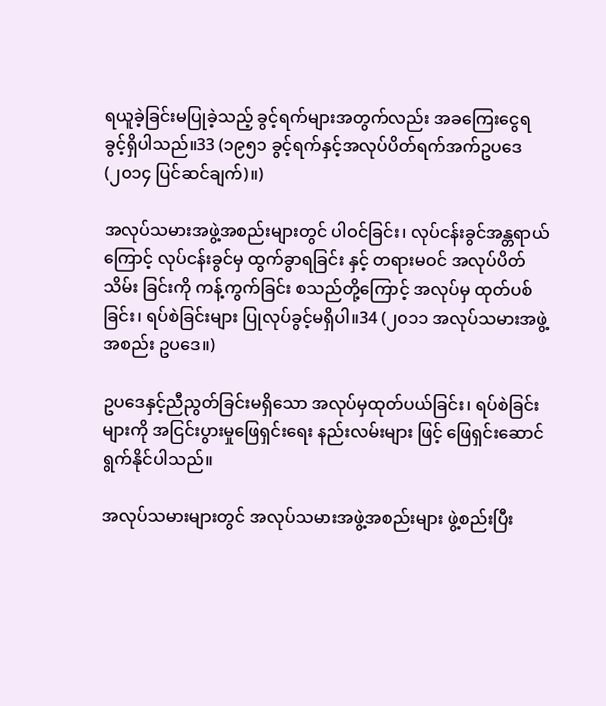ရယူခဲ့ခြင်းမပြုခဲ့သည့် ခွင့်ရက်များအတွက်လည်း အခကြေးငွေရခွင့်ရှိပါသည်။33 (၁၉၅၁ ခွင့်ရက်နှင့်အလုပ်ပိတ်ရက်အက်ဥပဒေ (၂၀၁၄ ပြင်ဆင်ချက်)။)

အလုပ်သမားအဖွဲ့အစည်းများတွင် ပါဝင်ခြင်း၊ လုပ်ငန်းခွင်အန္တရာယ်ကြောင့် လုပ်ငန်းခွင်မှ ထွက်ခွာရခြင်း နှင့် တရားမဝင် အလုပ်ပိတ်သိမ်း ခြင်းကို ကန့်ကွက်ခြင်း စသည်တို့ကြောင့် အလုပ်မှ ထုတ်ပစ်ခြင်း၊ ရပ်စဲခြင်းများ ပြုလုပ်ခွင့်မရှိပါ။34 (၂၀၁၁ အလုပ်သမားအဖွဲ့အစည်း ဥပဒေ။)

ဥပဒေနှင့်ညီညွတ်ခြင်းမရှိသော အလုပ်မှထုတ်ပယ်ခြင်း၊ ရပ်စဲခြင်းများကို အငြင်းပွားမှုဖြေရှင်းရေး နည်းလမ်းများ ဖြင့် ဖြေရှင်းဆောင်ရွက်နိုင်ပါသည်။

အလုပ်သမားများတွင် အလုပ်သမားအဖွဲ့အစည်းများ ဖွဲ့စည်းပြီး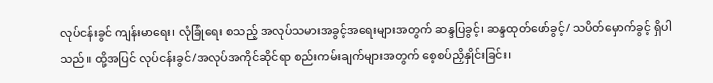လုပ်ငန်းခွင် ကျန်းမာရေး၊ လုံခြုံရေး စသည့် အလုပ်သမားအခွင့်အရေးများအတွက် ဆန္ဒပြခွင့်၊ ဆန္ဒထုတ်ဖော်ခွင့်/ သပိတ်မှောက်ခွင့် ရှိပါသည်။ ထို့အပြင် လုပ်ငန်းခွင်/အလုပ်အကိုင်ဆိုင်ရာ စည်းကမ်းချက်များအတွက် စေ့စပ်ညှိနှိုင်းခြင်း၊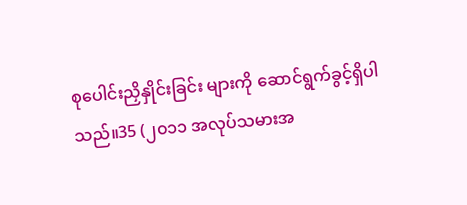စုပေါင်းညှိနှိုင်းခြင်း များကို ဆောင်ရွက်ခွင့်ရှိပါသည်။35 (၂၀၁၁ အလုပ်သမားအ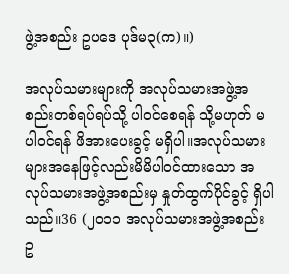ဖွဲ့အစည်း ဥပဒေ ပုဒ်မ၃(က)။)

အလုပ်သမားများကို အလုပ်သမားအဖွဲ့အစည်းတစ်ရပ်ရပ်သို့ ပါဝင်စေရန် သို့မဟုတ် မပါဝင်ရန် ဖိအားပေးခွင့် မရှိပါ။အလုပ်သမားများအနေဖြင့်လည်းမိမိပါဝင်ထားသော အလုပ်သမားအဖွဲ့အစည်းမှ နှုတ်ထွက်ပိုင်ခွင့် ရှိပါသည်။36 (၂၀၁၁ အလုပ်သမားအဖွဲ့အစည်း ဥ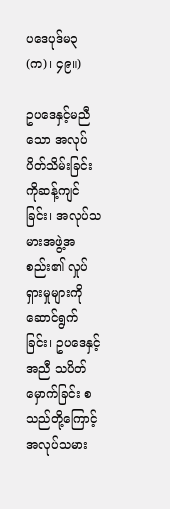ပဒေပုဒ်မ၃(က)၊ ၄၉။)

ဥပဒေနှင့်မညီသော အလုပ်ပိတ်သိမ်းခြင်း ကိုဆန့်ကျင်ခြင်း၊ အလုပ်သမားအဖွဲ့အစည်း၏ လှုပ်ရှားမှုများကို ဆောင်ရွက်ခြင်း၊ ဥပဒေနှင့်အညီ သပိတ်မှောက်ခြင်း စသည်တို့ကြောင့် အလုပ်သမား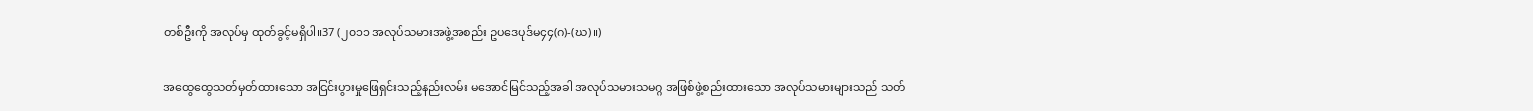တစ်ဦးကို အလုပ်မှ ထုတ်ခွင့်မရှိပါ။37 (၂၀၁၁ အလုပ်သမားအဖွဲ့အစည်း ဥပဒေပုဒ်မ၄၄(ဂ)-(ဃ)။)

အထွေထွေသတ်မှတ်ထားသော အငြင်းပွားမှုဖြေရှင်းသည့်နည်းလမ်း မအောင်မြင်သည့်အခါ အလုပ်သမားသမဂ္ဂ အဖြစ်ဖွဲ့စည်းထားသော အလုပ်သမားများသည် သတ်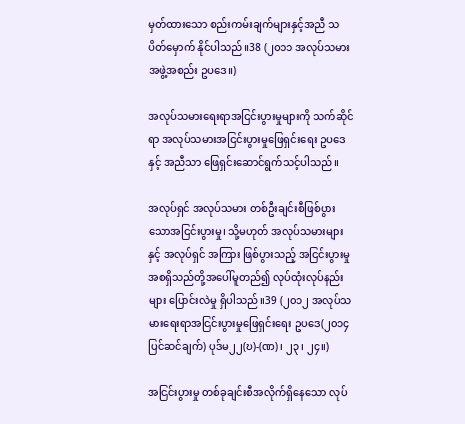မှတ်ထားသော စည်းကမ်းချက်များနှင့်အညီ သပိတ်မှောက် နိုင်ပါသည်။38 (၂၀၁၁ အလုပ်သမားအဖွဲ့အစည်း ဥပဒေ။)

အလုပ်သမားရေးရာအငြင်းပွားမှုများကို သက်ဆိုင်ရာ အလုပ်သမားအငြင်းပွားမှုဖြေရှင်းရေး ဥပဒေနှင့် အညီသာ ဖြေရှင်းဆောင်ရွက်သင့်ပါသည်။

အလုပ်ရှင် အလုပ်သမား တစ်ဦးချင်းစီဖြစ်ပွားသောအငြင်းပွားမှု၊ သို့မဟုတ် အလုပ်သမားများနှင့် အလုပ်ရှင် အကြား ဖြစ်ပွားသည့် အငြင်းပွားမှု အစရှိသည်တို့အပေါ်မူတည်၍ လုပ်ထုံးလုပ်နည်းများ ပြောင်းလဲမှု ရှိပါသည်။39 (၂၀၁၂ အလုပ်သမားရေးရာအငြင်းပွားမှုဖြေရှင်းရေး ဥပဒေ(၂၀၁၄ ပြင်ဆင်ချက်) ပုဒ်မ၂၂(ဎ)-(ဏ)၊ ၂၃၊ ၂၄။)

အငြင်းပွားမှု တစ်ခုချင်းစီအလိုက်ရှိနေသော လုပ်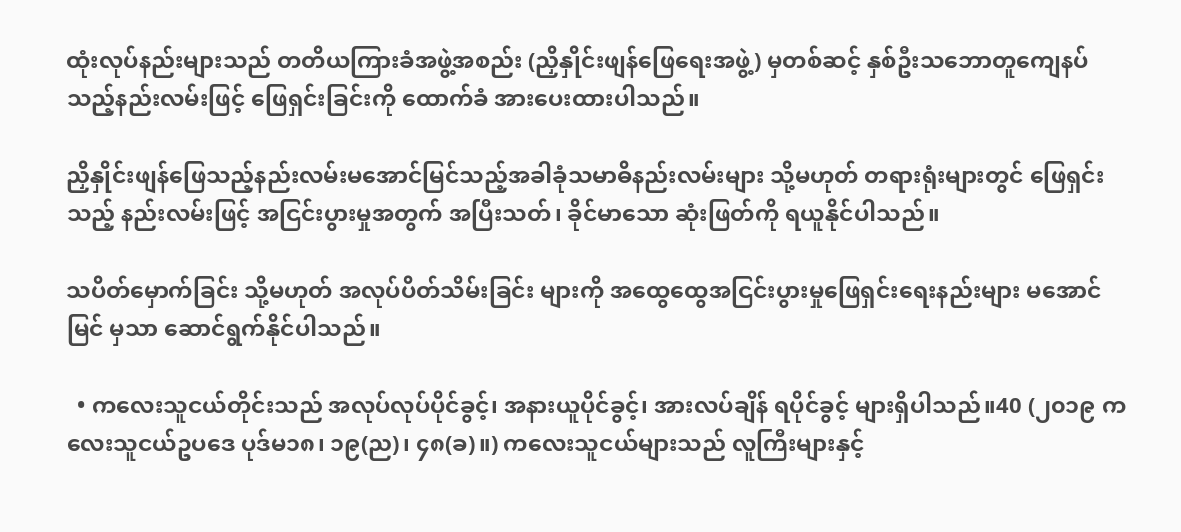ထုံးလုပ်နည်းများသည် တတိယကြားခံအဖွဲ့အစည်း (ညှိနှိုင်းဖျန်ဖြေရေးအဖွဲ့) မှတစ်ဆင့် နှစ်ဦးသဘောတူကျေနပ်သည့်နည်းလမ်းဖြင့် ဖြေရှင်းခြင်းကို ထောက်ခံ အားပေးထားပါသည်။

ညှိနှိုင်းဖျန်ဖြေသည့်နည်းလမ်းမအောင်မြင်သည့်အခါခုံသမာဓိနည်းလမ်းများ သို့မဟုတ် တရားရုံးများတွင် ဖြေရှင်းသည့် နည်းလမ်းဖြင့် အငြင်းပွားမှုအတွက် အပြီးသတ်၊ ခိုင်မာသော ဆုံးဖြတ်ကို ရယူနိုင်ပါသည်။

သပိတ်မှောက်ခြင်း သို့မဟုတ် အလုပ်ပိတ်သိမ်းခြင်း များကို အထွေထွေအငြင်းပွားမှုဖြေရှင်းရေးနည်းများ မအောင်မြင် မှသာ ဆောင်ရွက်နိုင်ပါသည်။

  • ကလေးသူငယ်တိုင်းသည် အလုပ်လုပ်ပိုင်ခွင့်၊ အနားယူပိုင်ခွင့်၊ အားလပ်ချိန် ရပိုင်ခွင့် များရှိပါသည်။40 (၂၀၁၉ ကလေးသူငယ်ဥပဒေ ပုဒ်မ၁၈၊ ၁၉(ည)၊ ၄၈(ခ)။) ကလေးသူငယ်များသည် လူကြီးများနှင့်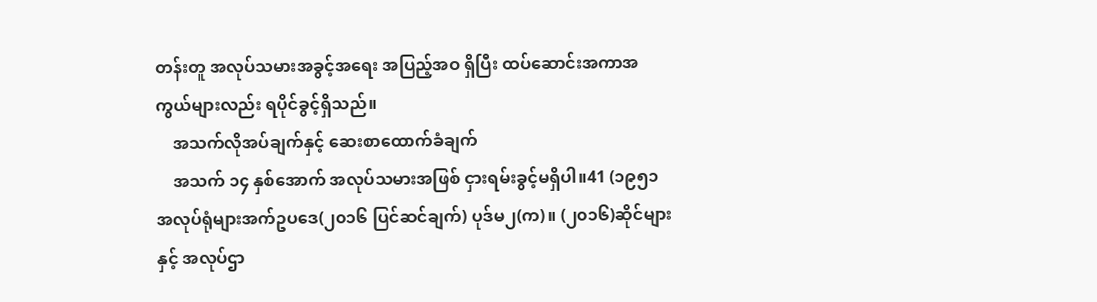တန်းတူ အလုပ်သမားအခွင့်အရေး အပြည့်အဝ ရှိပြီး ထပ်ဆောင်းအကာအကွယ်များလည်း ရပိုင်ခွင့်ရှိသည်။
    အသက်လိုအပ်ချက်နှင့် ဆေးစာထောက်ခံချက်
    အသက် ၁၄ နှစ်အောက် အလုပ်သမားအဖြစ် ငှားရမ်းခွင့်မရှိပါ။41 (၁၉၅၁ အလုပ်ရုံများအက်ဥပဒေ(၂၀၁၆ ပြင်ဆင်ချက်) ပုဒ်မ၂(က)။ (၂၀၁၆)ဆိုင်များနှင့် အလုပ်ဌာ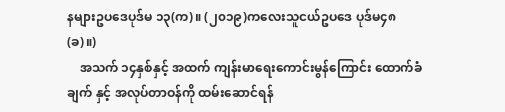နများဥပဒေပုဒ်မ ၁၃(က)။ (၂၀၁၉)ကလေးသူငယ်ဥပဒေ ပုဒ်မ၄၈(ခ)။)
    အသက် ၁၄နှစ်နှင့် အထက် ကျန်းမာရေးကောင်းမွန်ကြောင်း ထောက်ခံချက် နှင့် အလုပ်တာဝန်ကို ထမ်းဆောင်ရန်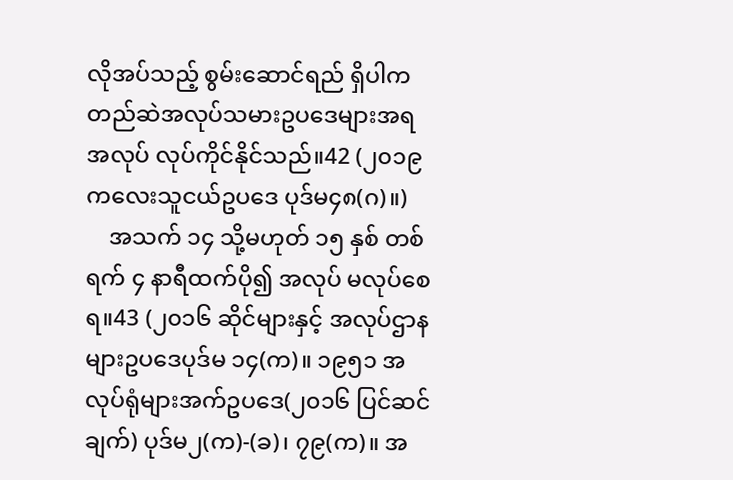လိုအပ်သည့် စွမ်းဆောင်ရည် ရှိပါက တည်ဆဲအလုပ်သမားဥပဒေများအရ အလုပ် လုပ်ကိုင်နိုင်သည်။42 (၂၀၁၉ ကလေးသူငယ်ဥပဒေ ပုဒ်မ၄၈(ဂ)။)
    အသက် ၁၄ သို့မဟုတ် ၁၅ နှစ် တစ်ရက် ၄ နာရီထက်ပို၍ အလုပ် မလုပ်စေရ။43 (၂၀၁၆ ဆိုင်များနှင့် အလုပ်ဌာနများဥပဒေပုဒ်မ ၁၄(က)။ ၁၉၅၁ အလုပ်ရုံများအက်ဥပဒေ(၂၀၁၆ ပြင်ဆင်ချက်) ပုဒ်မ၂(က)-(ခ)၊ ၇၉(က)။ အ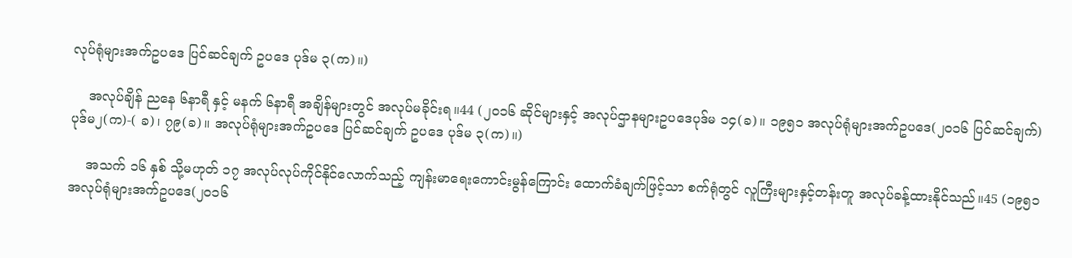လုပ်ရုံများအက်ဥပဒေ ပြင်ဆင်ချက် ဥပဒေ ပုဒ်မ ၃(က)။)

    အလုပ်ချိန် ညနေ ၆နာရီ နှင့် မနက် ၆နာရီ အချိန်များတွင် အလုပ်မခိုင်းရ။44 (၂၀၁၆ ဆိုင်များနှင့် အလုပ်ဌာနများဥပဒေပုဒ်မ ၁၄(ခ)။ ၁၉၅၁ အလုပ်ရုံများအက်ဥပဒေ(၂၀၁၆ ပြင်ဆင်ချက်) ပုဒ်မ၂(က)-( ခ)၊ ၇၉(ခ)။ အလုပ်ရုံများအက်ဥပဒေ ပြင်ဆင်ချက် ဥပဒေ ပုဒ်မ ၃(က)။)

    အသက် ၁၆ နှစ် သို့မဟုတ် ၁၇ အလုပ်လုပ်ကိုင်နိုင်လောက်သည့် ကျန်းမာရေးကောင်းမွန်ကြောင်း ထောက်ခံချက်ဖြင့်သာ စက်ရုံတွင် လူကြီးများနှင့်တန်းတူ အလုပ်ခန့်ထားနိုင်သည်။45 (၁၉၅၁ အလုပ်ရုံများအက်ဥပဒေ(၂၀၁၆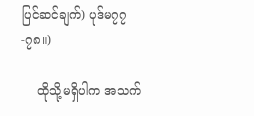ပြင်ဆင်ချက်) ပုဒ်မ၇၇-၇၈။)

    ထိုသို့မရှိပါက အသက်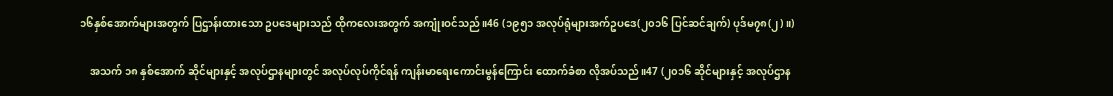၁၆နှစ်အောက်များအတွက် ပြဌာန်းထားသော ဥပဒေများသည် ထိုကလေးအတွက် အကျုံးဝင်သည်။46 (၁၉၅၁ အလုပ်ရုံများအက်ဥပဒေ(၂၀၁၆ ပြင်ဆင်ချက်) ပုဒ်မ၇၈(၂)။)

    အသက် ၁၈ နှစ်အောက် ဆိုင်များနှင့် အလုပ်ဌာနများတွင် အလုပ်လုပ်ကိုင်ရန် ကျန်းမာရေးကောင်းမွန်ကြောင်း ထောက်ခံစာ လိုအပ်သည်။47 (၂၀၁၆ ဆိုင်များနှင့် အလုပ်ဌာန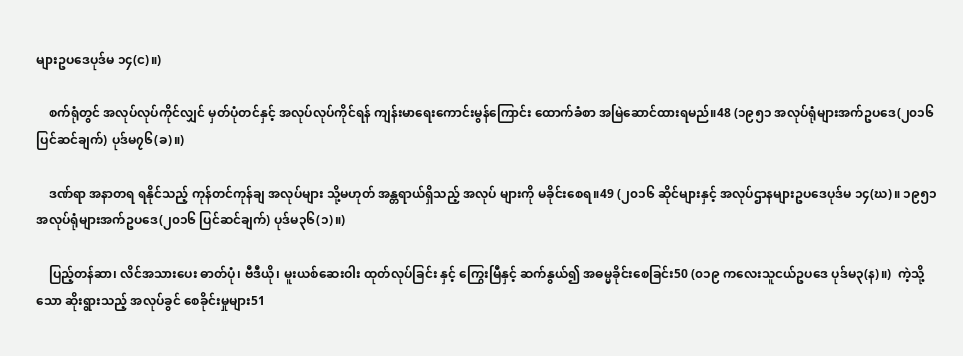များဥပဒေပုဒ်မ ၁၄(င)။)

    စက်ရုံတွင် အလုပ်လုပ်ကိုင်လျှင် မှတ်ပုံတင်နှင့် အလုပ်လုပ်ကိုင်ရန် ကျန်းမာရေးကောင်းမွန်ကြောင်း ထောက်ခံစာ အမြဲဆောင်ထားရမည်။48 (၁၉၅၁ အလုပ်ရုံများအက်ဥပဒေ(၂၀၁၆ ပြင်ဆင်ချက်) ပုဒ်မ၇၆(ခ)။)

    ဒဏ်ရာ အနာတရ ရနိုင်သည့် ကုန်တင်ကုန်ချ အလုပ်များ သို့မဟုတ် အန္တရာယ်ရှိသည့် အလုပ် များကို မခိုင်းစေရ။49 (၂၀၁၆ ဆိုင်များနှင့် အလုပ်ဌာနများဥပဒေပုဒ်မ ၁၄(ဃ)။ ၁၉၅၁ အလုပ်ရုံများအက်ဥပဒေ(၂၀၁၆ ပြင်ဆင်ချက်) ပုဒ်မ၃၆(၁)။)

    ပြည့်တန်ဆာ၊ လိင်အသားပေး ဓာတ်ပုံ၊ ဗီဒီယို၊ မူးယစ်ဆေးဝါး ထုတ်လုပ်ခြင်း နှင့် ကြွေးမြီနှင့် ဆက်နွယ်၍ အဓမ္မခိုင်းစေခြင်း50 (၀၁၉ ကလေးသူငယ်ဥပဒေ ပုဒ်မ၃(န)။)  ကဲ့သို့သော ဆိုးရွားသည့် အလုပ်ခွင် စေခိုင်းမှုများ51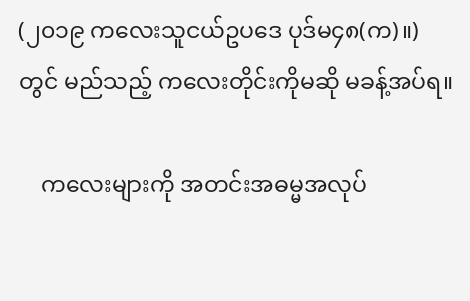(၂၀၁၉ ကလေးသူငယ်ဥပဒေ ပုဒ်မ၄၈(က)။) တွင် မည်သည့် ကလေးတိုင်းကိုမဆို မခန့်အပ်ရ။

    ကလေးများကို အတင်းအဓမ္မအလုပ်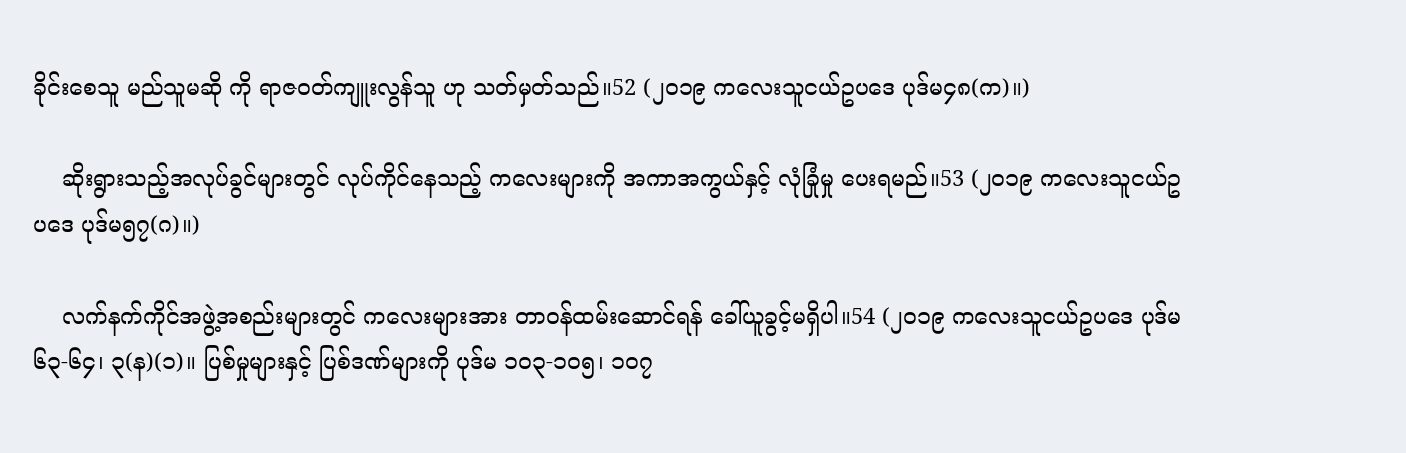ခိုင်းစေသူ မည်သူမဆို ကို ရာဇဝတ်ကျူးလွန်သူ ဟု သတ်မှတ်သည်။52 (၂၀၁၉ ကလေးသူငယ်ဥပဒေ ပုဒ်မ၄၈(က)။)

    ဆိုးရွားသည့်အလုပ်ခွင်များတွင် လုပ်ကိုင်နေသည့် ကလေးများကို အကာအကွယ်နှင့် လုံခြုံမှု ပေးရမည်။53 (၂၀၁၉ ကလေးသူငယ်ဥပဒေ ပုဒ်မ၅၇(ဂ)။)

    လက်နက်ကိုင်အဖွဲ့အစည်းများတွင် ကလေးများအား တာဝန်ထမ်းဆောင်ရန် ခေါ်ယူခွင့်မရှိပါ။54 (၂၀၁၉ ကလေးသူငယ်ဥပဒေ ပုဒ်မ၆၃-၆၄၊ ၃(န)(၁)။ ပြစ်မှုများနှင့် ပြစ်ဒဏ်များကို ပုဒ်မ ၁၀၃-၁၀၅၊ ၁၀၇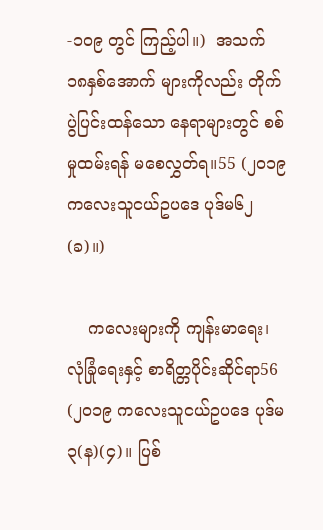-၁၀၉ တွင် ကြည့်ပါ။)  အသက် ၁၈နှစ်အောက် များကိုလည်း တိုက်ပွဲပြင်းထန်သော နေရာများတွင် စစ်မှုထမ်းရန် မစေလွှတ်ရ။55 (၂၀၁၉ ကလေးသူငယ်ဥပဒေ ပုဒ်မ၆၂(ခ)။)

    ကလေးများကို ကျန်းမာရေး၊ လုံခြုံရေးနှင့် စာရိတ္တပိုင်းဆိုင်ရာ56 (၂၀၁၉ ကလေးသူငယ်ဥပဒေ ပုဒ်မ၃(န)(၄)။ ပြစ်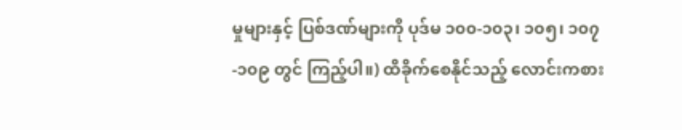မှုများနှင့် ပြစ်ဒဏ်များကို ပုဒ်မ ၁၀၀-၁၀၃၊ ၁၀၅၊ ၁၀၇-၁၀၉ တွင် ကြည့်ပါ။) ထိခိုက်စေနိုင်သည့် လောင်းကစား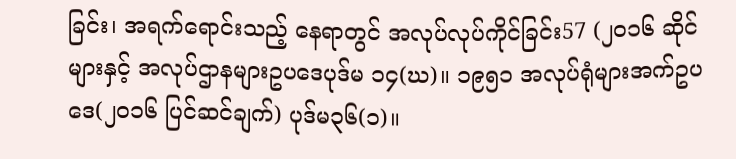ခြင်း၊ အရက်ရောင်းသည့် နေရာတွင် အလုပ်လုပ်ကိုင်ခြင်း57 (၂၀၁၆ ဆိုင်များနှင့် အလုပ်ဌာနများဥပဒေပုဒ်မ ၁၄(ဃ)။ ၁၉၅၁ အလုပ်ရုံများအက်ဥပဒေ(၂၀၁၆ ပြင်ဆင်ချက်) ပုဒ်မ၃၆(၁)။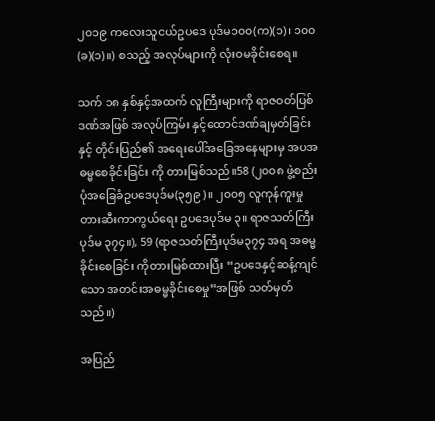၂၀၁၉ ကလေးသူငယ်ဥပဒေ ပုဒ်မ၁၀၀(က)(၁)၊ ၁၀၀(ခ)(၁)။) စသည့် အလုပ်များကို လုံးဝမခိုင်းစေရ။

သက် ၁၈ နှစ်နှင့်အထက် လူကြီးများကို ရာဇဝတ်ပြစ်ဒဏ်အဖြစ် အလုပ်ကြမ်း နှင့်ထောင်ဒဏ်ချမှတ်ခြင်း နှင့် တိုင်းပြည်၏ အရေးပေါ်အခြေအနေများမှ အပအဓမ္မစေခိုင်းခြင်း ကို တားမြစ်သည်။58 (၂၀၀၈ ဖွဲ့စည်းပုံအခြေခံဥပဒေပုဒ်မ(၃၅၉)။ ၂၀၀၅ လူကုန်ကူးမှုတားဆီးကာကွယ်ရေး ဥပဒေပုဒ်မ ၃။ ရာဇသတ်ကြီးပုဒ်မ ၃၇၄။), 59 (ရာဇသတ်ကြီးပုဒ်မ၃၇၄ အရ အဓမ္မခိုင်းစေခြင်း ကိုတားမြစ်ထားပြီး “ဥပဒေနှင့်ဆန့်ကျင်သော အတင်းအဓမ္မခိုင်းစေမှု”အဖြစ် သတ်မှတ်သည်။)

အပြည်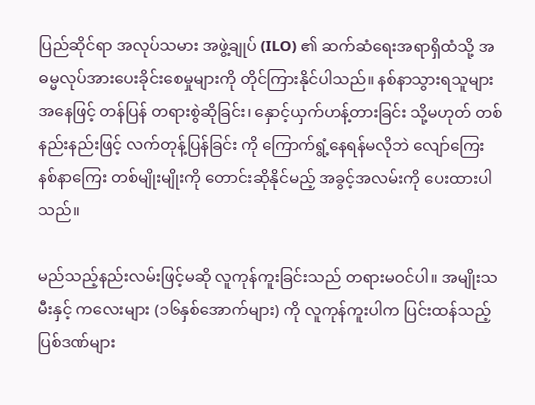ပြည်ဆိုင်ရာ အလုပ်သမား အဖွဲ့ချုပ် (ILO) ၏ ဆက်ဆံရေးအရာရှိထံသို့ အဓမ္မလုပ်အားပေးခိုင်းစေမှုများကို တိုင်ကြားနိုင်ပါသည်။ နစ်နာသွားရသူများအနေဖြင့် တန်ပြန် တရားစွဲဆိုခြင်း၊ နှောင့်ယှက်ဟန့်တားခြင်း သို့မဟုတ် တစ်နည်းနည်းဖြင့် လက်တုန့်ပြန်ခြင်း ကို ကြောက်ရွံ့နေရန်မလိုဘဲ လျော်ကြေးနစ်နာကြေး တစ်မျိုးမျိုးကို တောင်းဆိုနိုင်မည့် အခွင့်အလမ်းကို ပေးထားပါသည်။

မည်သည့်နည်းလမ်းဖြင့်မဆို လူကုန်ကူးခြင်းသည် တရားမဝင်ပါ။ အမျိုးသမီးနှင့် ကလေးများ (၁၆နှစ်အောက်များ) ကို လူကုန်ကူးပါက ပြင်းထန်သည့် ပြစ်ဒဏ်များ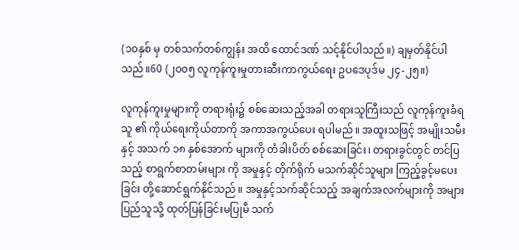(၁၀နှစ် မှ တစ်သက်တစ်ကျွန်း အထိ ထောင်ဒဏ် သင့်နိုင်ပါသည်။) ချမှတ်နိုင်ပါသည်။60 (၂၀၀၅ လူကုန်ကူးမှုတားဆီးကာကွယ်ရေး ဥပဒေပုဒ်မ ၂၄-၂၅။)

လူကုန်ကူးမှုများကို တရားရုံး၌ စစ်ဆေးသည့်အခါ တရားသူကြီးသည် လူကုန်ကူးခံရသူ ၏ ကိုယ်ရေးကိုယ်တာကို အကာအကွယ်ပေး ရပါမည်။ အထူးသဖြင့် အမျိုးသမီးနှင့် အသက် ၁၈ နှစ်အောက် များကို တံခါးပိတ် စစ်ဆေးခြင်း၊ တရားခွင်တွင် တင်ပြသည့် စာရွက်စာတမ်းများ ကို အမှုနှင့် တိုက်ရိုက် မသက်ဆိုင်သူများ ကြည့်ခွင့်မပေးခြင်း တို့ဆောင်ရွက်နိုင်သည်။ အမှုနှင့်သက်ဆိုင်သည့် အချက်အလက်များကို အများပြည်သူသို့ ထုတ်ပြန်ခြင်းမပြုမီ သက်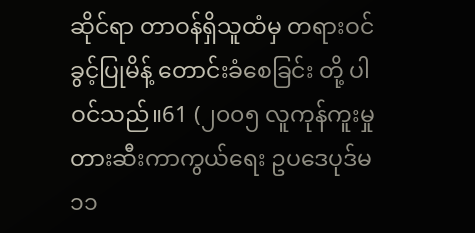ဆိုင်ရာ တာဝန်ရှိသူထံမှ တရားဝင်ခွင့်ပြုမိန့် တောင်းခံစေခြင်း တို့ ပါဝင်သည်။61 (၂၀၀၅ လူကုန်ကူးမှုတားဆီးကာကွယ်ရေး ဥပဒေပုဒ်မ ၁၁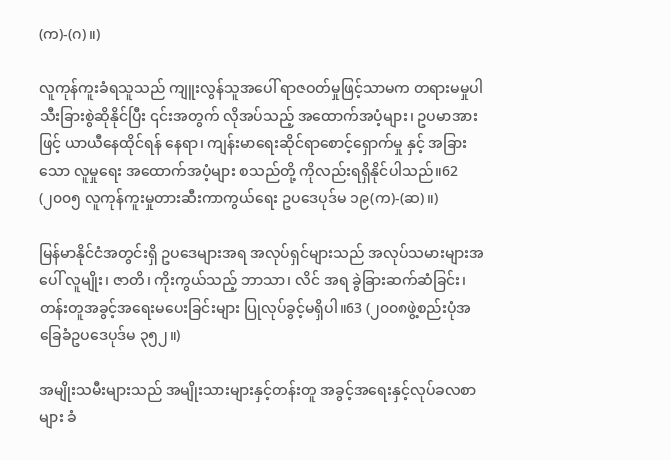(က)-(ဂ)။)

လူကုန်ကူးခံရသူသည် ကျူးလွန်သူအပေါ် ရာဇဝတ်မှုဖြင့်သာမက တရားမမှုပါ သီးခြားစွဲဆိုနိုင်ပြီး ၎င်းအတွက် လိုအပ်သည့် အထောက်အပံ့များ၊ ဥပမာအားဖြင့် ယာယီနေထိုင်ရန် နေရာ၊ ကျန်းမာရေးဆိုင်ရာစောင့်ရှောက်မှု နှင့် အခြားသော လူမှုရေး အထောက်အပံ့များ စသည်တို့ ကိုလည်းရရှိနိုင်ပါသည်။62 (၂၀၀၅ လူကုန်ကူးမှုတားဆီးကာကွယ်ရေး ဥပဒေပုဒ်မ ၁၉(က)-(ဆ)။)

မြန်မာနိုင်ငံအတွင်းရှိ ဥပဒေများအရ အလုပ်ရှင်များသည် အလုပ်သမားများအပေါ် လူမျိုး၊ ဇာတိ၊ ကိုးကွယ်သည့် ဘာသာ၊ လိင် အရ ခွဲခြားဆက်ဆံခြင်း၊ တန်းတူအခွင့်အရေးမပေးခြင်းများ ပြုလုပ်ခွင့်မရှိပါ။63 (၂၀၀၈ဖွဲ့စည်းပုံအခြေခံဥပဒေပုဒ်မ ၃၅၂။)

အမျိုးသမီးများသည် အမျိုးသားများနှင့်တန်းတူ အခွင့်အရေးနှင့်လုပ်ခလစာများ ခံ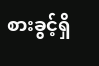စားခွင့်ရှိ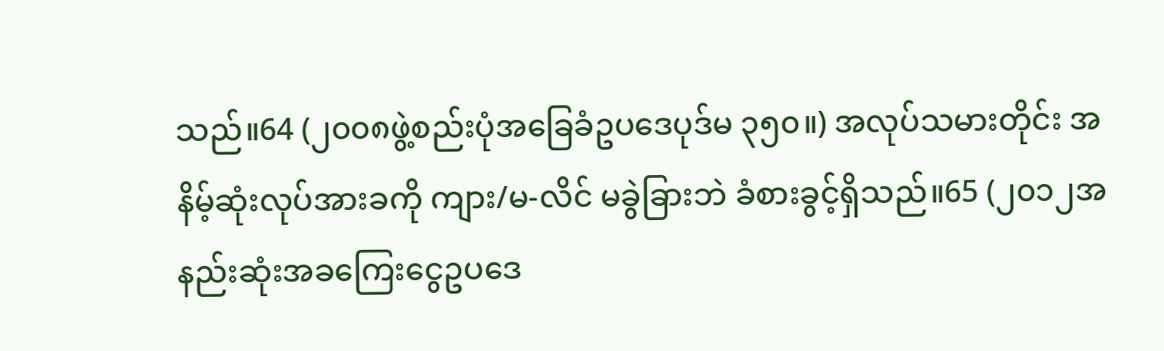သည်။64 (၂၀၀၈ဖွဲ့စည်းပုံအခြေခံဥပဒေပုဒ်မ ၃၅၀။) အလုပ်သမားတိုင်း အနိမ့်ဆုံးလုပ်အားခကို ကျား/မ-လိင် မခွဲခြားဘဲ ခံစားခွင့်ရှိသည်။65 (၂၀၁၂အနည်းဆုံးအခကြေးငွေဥပဒေ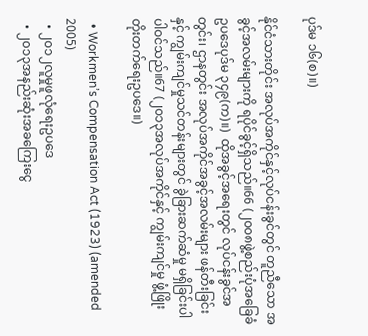ပုဒ်မ ၁၆(စ)။)

နိုင်ငံသားတိုင်း အလုပ်အကိုင်နှင့်လုပ်ငန်းခွင်တွင် တူညီသော အခွင့်အလမ်းများကို ရပိုင်ခွင့်ရှိသည်။66 (၂၀၀၈ဖွဲ့စည်းပုံအခြေခံဥပဒေပုဒ်မ ၃၄၉(က)။)  ထိုအခွင့်အရေးတွင် လုပ်ငန်းခွင်အတွင်း၊ ဌာနတွင်း အလုပ်အကိုင်အခွင့်အလမ်းများ ဖန်တီးခြင်း နှင့် ကျွမ်းကျင်မှုသင်တန်းများတွင် ခွဲခြားဆက်ဆံမှု မရှိခြင်းပါ ပါဝင်သည်။67 (၂၀၁၃အလုပ်အကိုင်နှင့် ကျွမ်းကျင်မှု ဖွံ့ဖြိုးတိုးတက်ရေးဥပဒေ။)

  • Workmen’s Compensation Act (1923) (amended 2005)
  • ၂၀၁၂လူမှုဖူလုံရေးဥပဒေ
  • ၂၀၁၃အနည်းဆုံးအခကြေးငွေ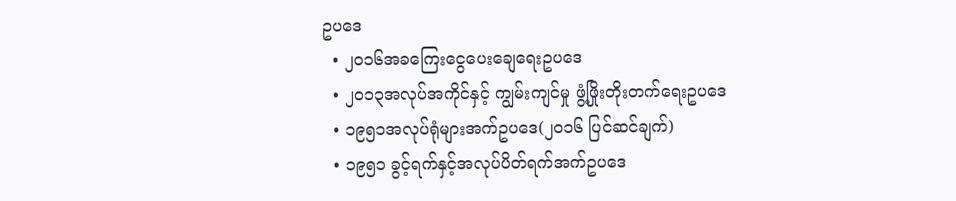ဥပဒေ
  • ၂၀၁၆အခကြေးငွေပေးချေရေးဥပဒေ
  • ၂၀၁၃အလုပ်အကိုင်နှင့် ကျွမ်းကျင်မှု ဖွံ့ဖြိုးတိုးတက်ရေးဥပဒေ
  • ၁၉၅၁အလုပ်ရုံများအက်ဥပဒေ(၂၀၁၆ ပြင်ဆင်ချက်)
  • ၁၉၅၁ ခွင့်ရက်နှင့်အလုပ်ပိတ်ရက်အက်ဥပဒေ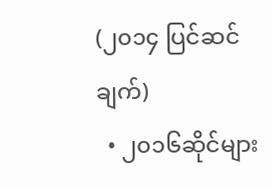(၂၀၁၄ ပြင်ဆင်ချက်)
  • ၂၀၁၆ဆိုင်များ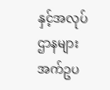နှင့်အလုပ်ဌာနများအက်ဥပ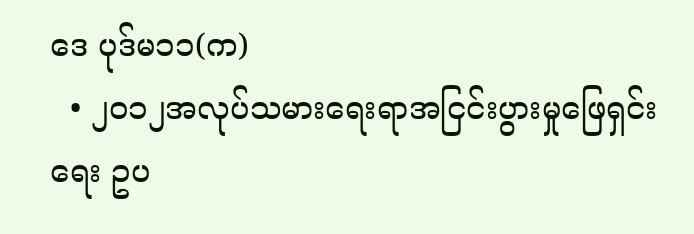ဒေ ပုဒ်မ၁၁(က)
  • ၂၀၁၂အလုပ်သမားရေးရာအငြင်းပွားမှုဖြေရှင်းရေး ဥပ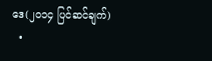ဒေ(၂၀၁၄ ပြင်ဆင်ချက်)
  •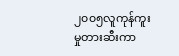၂၀၀၅လူကုန်ကူးမှုတားဆီးကာ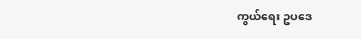ကွယ်ရေး ဥပဒေ